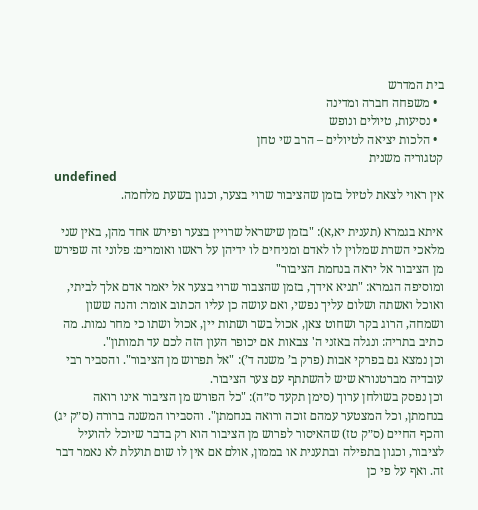בית המדרש
  • משפחה חברה ומדינה
  • נסיעות, טיולים ונופש
  • הלכות יציאה לטיולים – הרב שי טחן
קטגוריה משנית
undefined
אין ראוי לצאת לטיול בזמן שהציבור שרוי בצער, וכגון בשעת מלחמה.

איתא בגמרא (תענית יא,א): "בזמן שישראל שרויין בצער ופירש אחד מהן, באין שני מלאכי השרת שמלוין לו לאדם ומניחים לו ידיהן על ראשו ואומרים: פלוני זה שפירש מן הציבור אל יראה בנחמת הציבור"
ומוסיפה הגמרא: "תניא אידך, בזמן שהצבור שרוי בצער אל יאמר אדם אלך לביתי, ואוכל ואשתה ושלום עליך נפשי, ואם עושה כן עליו הכתוב אומר: והנה ששון ושמחה, הרוג בקר ושחוט צאן, אכול בשר ושתות יין, אכול ושתו כי מחר נמות. מה כתיב בתריה: ונגלה באזני ה' צבאות אם יכופר העון הזה לכם עד תמותון".
וכן נמצא גם בפרקי אבות (פרק ב’ משנה ד’): "אל תפרוש מן הציבור". והסביר רבי עובדיה מברטנורא שיש להשתתף עם צער הציבור.
וכן נפסק בשולחן ערוך (סימן תקעד ס״ה): "כל הפורש מן הציבור אינו רואה בנחמתן, וכל המצטער עמהם זוכה ורואה בנחמתן". והסבירו המשנה ברורה (ס״ק יג) והכף החיים (ס״ק טז) שהאיסור לפרוש מן הציבור הוא רק בדבר שיוכל להועיל לציבור, וכגון בתפילה ובתענית או בממון, אולם אם אין לו שום תועלת לא נאמר דבר זה. ואף על פי כן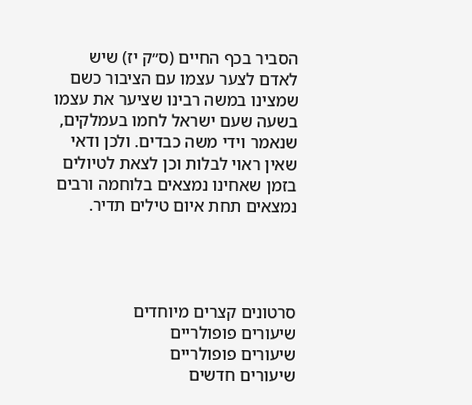הסביר בכף החיים (ס״ק יז) שיש לאדם לצער עצמו עם הציבור כשם שמצינו במשה רבינו שציער את עצמו בשעה שעם ישראל לחמו בעמלקים, שנאמר וידי משה כבדים. ולכן ודאי שאין ראוי לבלות וכן לצאת לטיולים בזמן שאחינו נמצאים בלוחמה ורבים נמצאים תחת איום טילים תדיר.




סרטונים קצרים מיוחדים
שיעורים פופולריים
שיעורים פופולריים
שיעורים חדשים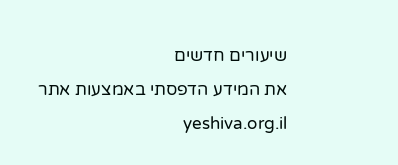שיעורים חדשים
את המידע הדפסתי באמצעות אתר yeshiva.org.il